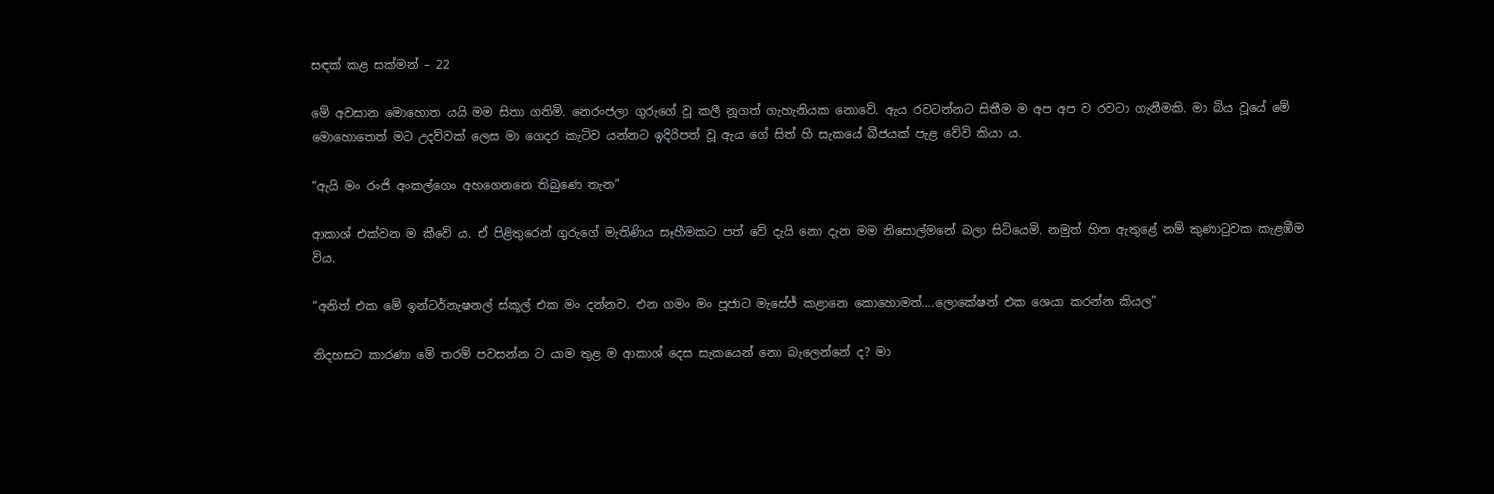සඳක් කළ සක්මන් – 22

මේ අවසාන මොහොත යයි මම සිතා ගතිමි. නෙරංජලා ගුරුගේ වූ කලී නූගත් ගැහැනියක නොවේ. ඇය රවටන්නට සිතීම ම අප අප ව රවටා ගැනීමකි. මා බිය වූයේ මේ මොහොතෙත් මට උදව්වක් ලෙස මා ගෙදර කැටිව යන්නට ඉදිරිපත් වූ ඇය ගේ සිත් හි සැකයේ බීජයක් පැළ වේවි කියා ය.

“ඇයි මං රංජි අංකල්ගෙං අහගෙනනෙ තිබුණෙ තැන”

ආකාශ් එක්වන ම කීවේ ය. ඒ පිළිතුරෙන් ගුරුගේ මැතිණිය සෑහීමකට පත් වේ දැයි නො දැන මම නිසොල්මනේ බලා සිටියෙමි. නමුත් හිත ඇතුළේ නම් කුණාටුවක කැළඹීම විය.

“අනිත් එක මේ ඉන්ටර්නැෂනල් ස්කූල් එක මං දන්නව. එන ගමං මං පූජාට මැසේජ් කළානෙ කොහොමත්….ලොකේෂන් එක ශෙයා කරන්න කියල”

නිදහසට කාරණා මේ තරම් පවසන්න ට යාම තුළ ම ආකාශ් දෙස සැකයෙන් නො බැලෙන්නේ ද? මා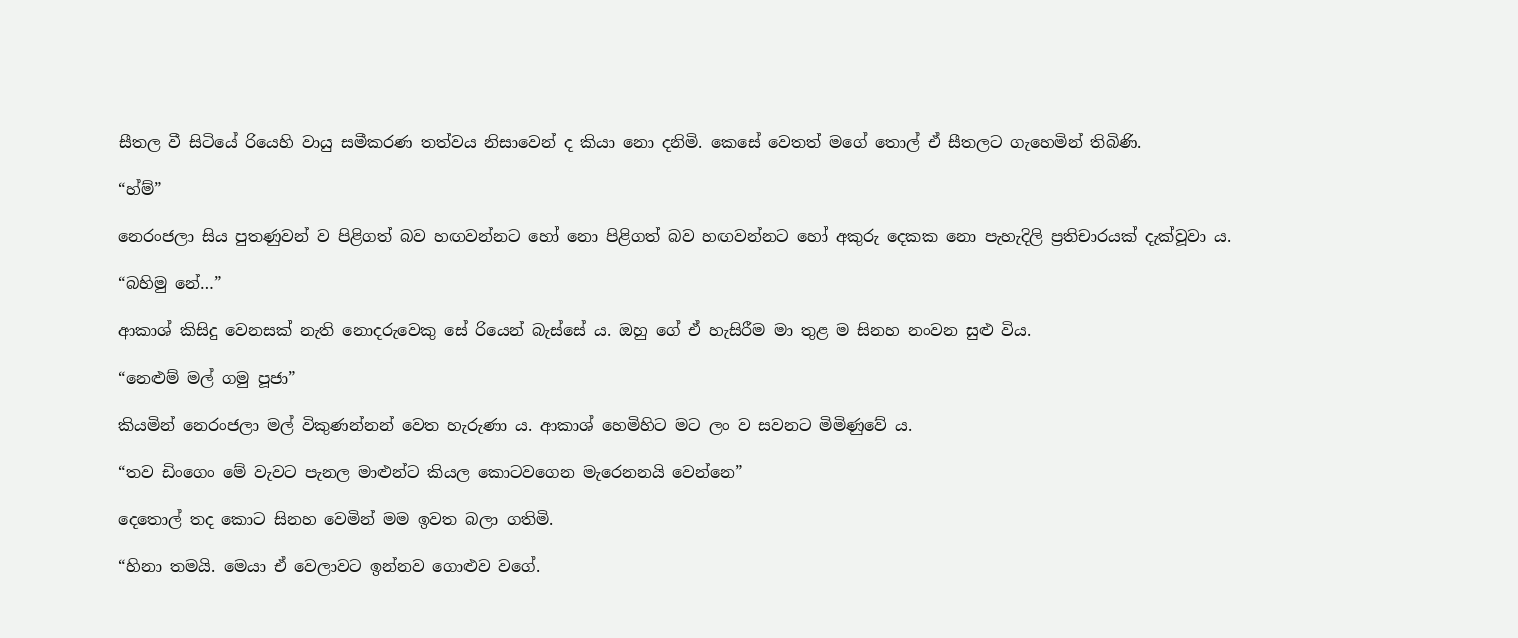සීතල වී සිටියේ රියෙහි වායු සමීකරණ තත්වය නිසාවෙන් ද කියා නො දනිමි. කෙසේ වෙතත් මගේ තොල් ඒ සීතලට ගැහෙමින් තිබිණි.

“හ්ම්”

නෙරංජලා සිය පුතණුවන් ව පිළිගත් බව හඟවන්නට හෝ නො පිළිගත් බව හඟවන්නට හෝ අකුරු දෙකක නො පැහැදිලි ප්‍රතිචාරයක් දැක්වූවා ය.

“බහිමු නේ…”

ආකාශ් කිසිදු වෙනසක් නැති නොදරුවෙකු සේ රියෙන් බැස්සේ ය. ඔහු ගේ ඒ හැසිරීම මා තුළ ම සිනහ නංවන සුළු විය.

“නෙළුම් මල් ගමු පූජා”

කියමින් නෙරංජලා මල් විකුණන්නන් වෙත හැරුණා ය. ආකාශ් හෙමිහිට මට ලං ව සවනට මිමිණුවේ ය.

“තව ඩිංගෙං මේ වැවට පැනල මාළුන්ට කියල කොටවගෙන මැරෙනනයි වෙන්නෙ”

දෙතොල් තද කොට සිනහ වෙමින් මම ඉවත බලා ගතිමි.

“හිනා තමයි. මෙයා ඒ වෙලාවට ඉන්නව ගොළුව වගේ.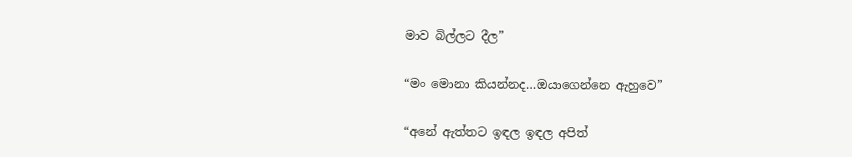මාව බිල්ලට දීල”

“මං මොනා කියන්නද…ඔයාගෙන්නෙ ඇහුවෙ”

“අනේ ඇත්තට ඉඳල ඉඳල අපිත්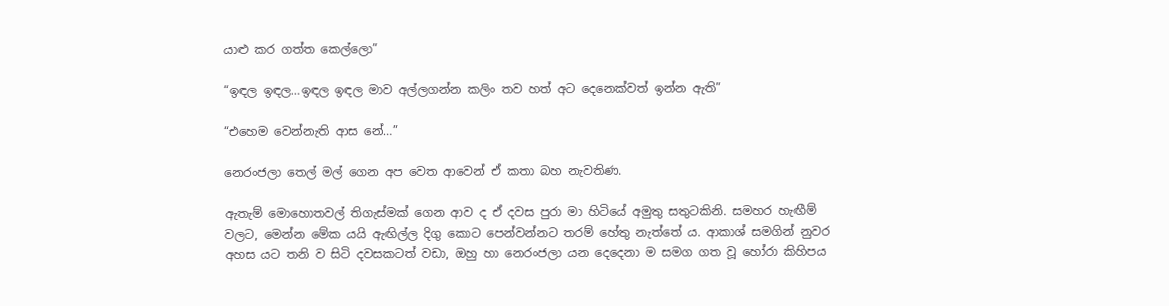යාළු කර ගත්ත කෙල්ලො”

“ඉඳල ඉඳල…ඉඳල ඉඳල මාව අල්ලගන්න කලිං තව හත් අට දෙනෙක්වත් ඉන්න ඇති”

“එහෙම වෙන්නැති ආස නේ…”

නෙරංජලා තෙල් මල් ගෙන අප වෙත ආවෙන් ඒ කතා බහ නැවතිණ.

ඇතැම් මොහොතවල් තිගැස්මක් ගෙන ආව ද ඒ දවස පුරා මා හිටියේ අමුතු සතුටකිනි. සමහර හැඟීම් වලට, මෙන්න මේක යයි ඇඟිල්ල දිගු කොට පෙන්වන්නට තරම් හේතු නැත්තේ ය. ආකාශ් සමගින් නුවර අහස යට තනි ව සිටි දවසකටත් වඩා, ඔහු හා නෙරංජලා යන දෙදෙනා ම සමග ගත වූ හෝරා කිහිපය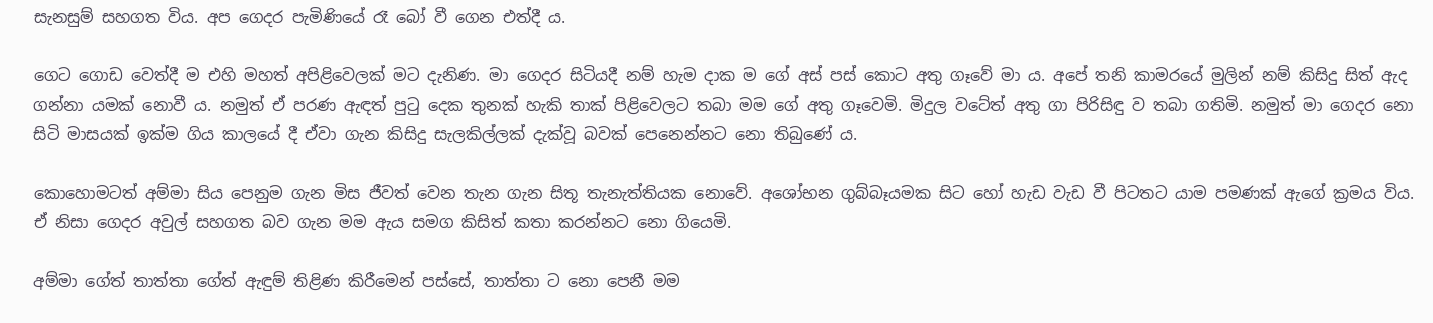සැනසුම් සහගත විය. අප ගෙදර පැමිණියේ රෑ බෝ වී ගෙන එත්දී ය.

ගෙට ගොඩ වෙත්දී ම එහි මහත් අපිළිවෙලක් මට දැනිණ. මා ගෙදර සිටියදී නම් හැම දාක ම ගේ අස් පස් කොට අතු ගෑවේ මා ය. අපේ තනි කාමරයේ මුලින් නම් කිසිදු සිත් ඇද ගන්නා යමක් නොවී ය. නමුත් ඒ පරණ ඇඳත් පුටු දෙක තුනක් හැකි තාක් පිළිවෙලට තබා මම ගේ අතු ගෑවෙමි. මිදුල වටේත් අතු ගා පිරිසිඳු ව තබා ගතිමි. නමුත් මා ගෙදර නො සිටි මාසයක් ඉක්ම ගිය කාලයේ දී ඒවා ගැන කිසිදු සැලකිල්ලක් දැක්වූ බවක් පෙනෙන්නට නො තිබුණේ ය.

කොහොමටත් අම්මා සිය පෙනුම ගැන මිස ජීවත් වෙන තැන ගැන සිතූ තැනැත්තියක නොවේ. අශෝභන ගුබ්බෑයමක සිට හෝ හැඩ වැඩ වී පිටතට යාම පමණක් ඇගේ ක්‍රමය විය. ඒ නිසා ගෙදර අවුල් සහගත බව ගැන මම ඇය සමග කිසිත් කතා කරන්නට නො ගියෙමි.

අම්මා ගේත් තාත්තා ගේත් ඇඳුම් තිළිණ කිරීමෙන් පස්සේ, තාත්තා ට නො පෙනී මම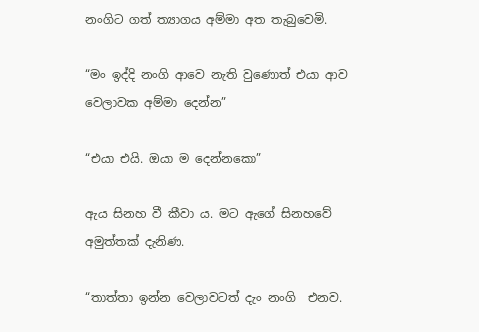නංගිට ගත් ත්‍යාගය අම්මා අත තැබුවෙමි.

“මං ඉද්දි නංගි ආවෙ නැති වුණොත් එයා ආව වෙලාවක අම්මා දෙන්න”

“එයා එයි. ඔයා ම දෙන්නකො”

ඇය සිනහ වී කීවා ය. මට ඇගේ සිනහවේ අමුත්තක් දැනිණ.

“තාත්තා ඉන්න වෙලාවටත් දැං නංගි  එනව.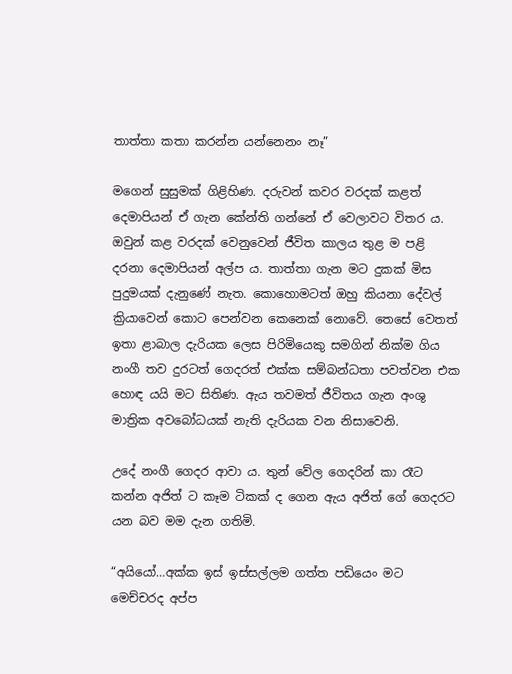තාත්තා කතා කරන්න යන්නෙනං නෑ”

මගෙන් සුසුමක් ගිළිහිණ. දරුවන් කවර වරදක් කළත් දෙමාපියන් ඒ ගැන කේන්ති ගන්නේ ඒ වෙලාවට විතර ය. ඔවුන් කළ වරදක් වෙනුවෙන් ජීවිත කාලය තුළ ම පළි දරනා දෙමාපියන් අල්ප ය. තාත්තා ගැන මට දුකක් මිස පුදුමයක් දැනුණේ නැත. කොහොමටත් ඔහු කියනා දේවල් ක්‍රියාවෙන් කොට පෙන්වන කෙනෙක් නොවේ. තෙසේ වෙතත් ඉතා ළාබාල දැරියක ලෙස පිරිමියෙකු සමගින් නික්ම ගිය නංගී තව දුරටත් ගෙදරත් එක්ක සම්බන්ධතා පවත්වන එක හොඳ යයි මට සිතිණ. ඇය තවමත් ජීවිතය ගැන අංශු මාත්‍රික අවබෝධයක් නැති දැරියක වන නිසාවෙනි.

උදේ නංගී ගෙදර ආවා ය. තුන් වේල ගෙදරින් කා රෑට කන්න අජිත් ට කෑම ටිකක් ද ගෙන ඇය අජිත් ගේ ගෙදරට යන බව මම දැන ගතිමි.

“අයියෝ…අක්ක ඉස් ඉස්සල්ලම ගත්ත පඩියෙං මට මෙච්චරද අප්ප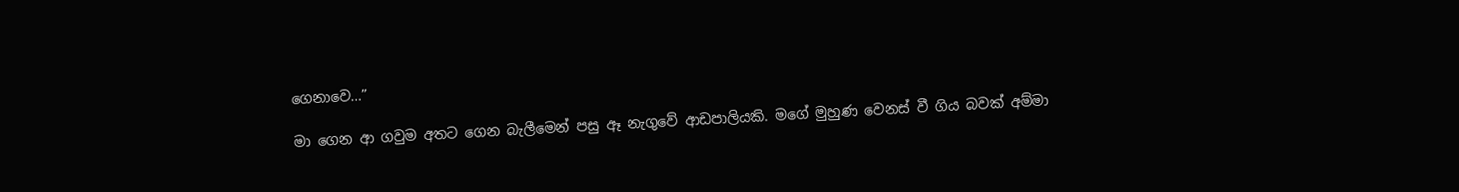ගෙනාවෙ…”

මා ගෙන ආ ගවුම අතට ගෙන බැලීමෙන් පසු ඈ නැගුවේ ආඩපාලියකි. මගේ මුහුණ වෙනස් වී ගිය බවක් අම්මා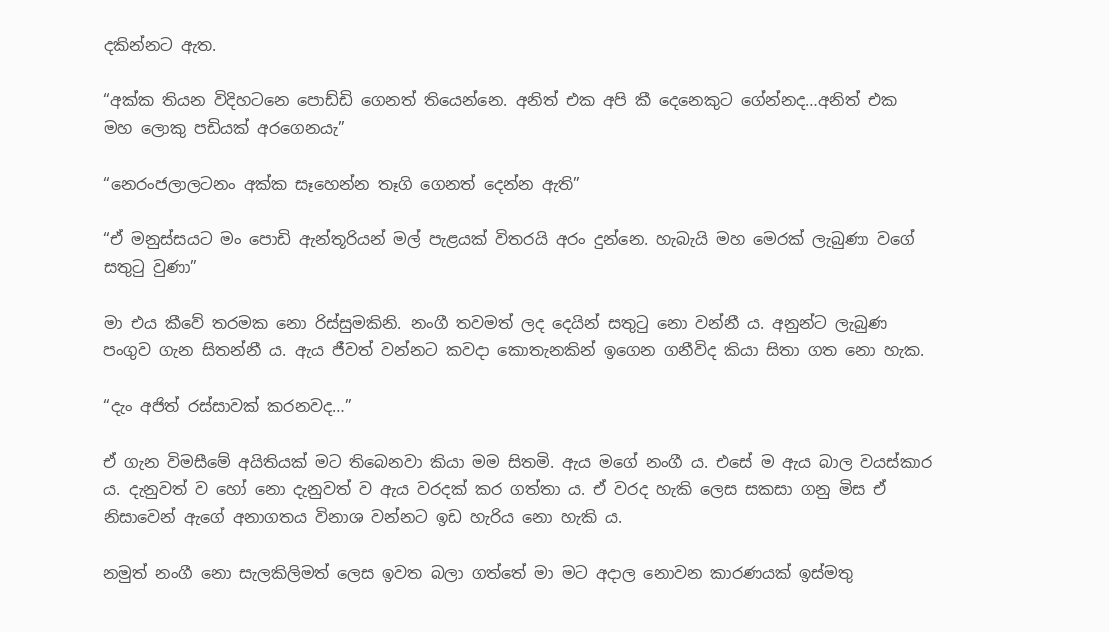දකින්නට ඇත.

“අක්ක තියන විදිහටනෙ පොඩ්ඩි ගෙනත් තියෙන්නෙ. අනිත් එක අපි කී දෙනෙකුට ගේන්නද…අනිත් එක මහ ලොකු පඩියක් අරගෙනයැ”

“නෙරංජලාලටනං අක්ක සෑහෙන්න තෑගි ගෙනත් දෙන්න ඇති”

“ඒ මනුස්සයට මං පොඩි ඇන්තූරියන් මල් පැළයක් විතරයි අරං දුන්නෙ. හැබැයි මහ මෙරක් ලැබුණා වගේ සතුටු වුණා”

මා එය කීවේ තරමක නො රිස්සුමකිනි. නංගී තවමත් ලද දෙයින් සතුටු නො වන්නී ය. අනුන්ට ලැබුණ පංගුව ගැන සිතන්නී ය. ඇය ජීවත් වන්නට කවදා කොතැනකින් ඉගෙන ගනීවිද කියා සිතා ගත නො හැක.

“දැං අජිත් රස්සාවක් කරනවද…”

ඒ ගැන විමසීමේ අයිතියක් මට තිබෙනවා කියා මම සිතමි. ඇය මගේ නංගී ය. එසේ ම ඇය බාල වයස්කාර ය. දැනුවත් ව හෝ නො දැනුවත් ව ඇය වරදක් කර ගත්තා ය. ඒ වරද හැකි ලෙස සකසා ගනු මිස ඒ නිසාවෙන් ඇගේ අනාගතය විනාශ වන්නට ඉඩ හැරිය නො හැකි ය.

නමුත් නංගී නො සැලකිලිමත් ලෙස ඉවත බලා ගත්තේ මා මට අදාල නොවන කාරණයක් ඉස්මතු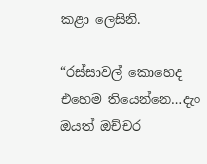කළා ලෙසිනි.

“රස්සාවල් කොහෙද එහෙම තියෙන්නෙ…දැං ඔයත් ඔච්චර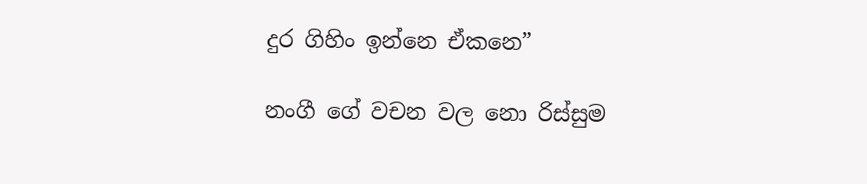දුර ගිහිං ඉන්නෙ ඒකනෙ”

නංගී ගේ වචන වල නො රිස්සුම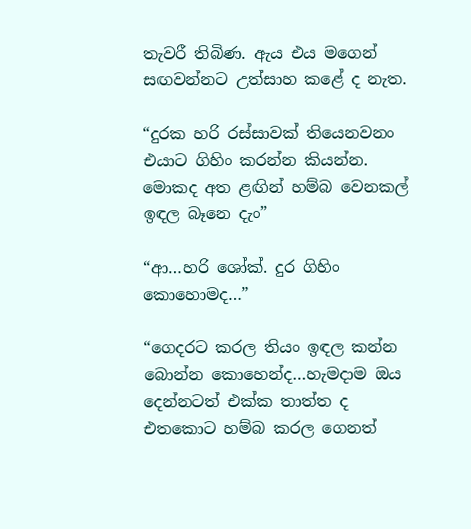තැවරී තිබිණ. ඇය එය මගෙන් සඟවන්නට උත්සාහ කළේ ද නැත.

“දුරක හරි රස්සාවක් තියෙනවනං එයාට ගිහිං කරන්න කියන්න. මොකද අත ළඟින් හම්බ වෙනකල් ඉඳල බෑනෙ දැං”

“ආ…හරි ශෝක්. දුර ගිහිං කොහොමද…”

“ගෙදරට කරල තියං ඉඳල කන්න බොන්න කොහෙන්ද…හැමදාම ඔය දෙන්නටත් එක්ක තාත්ත ද එතකොට හම්බ කරල ගෙනත්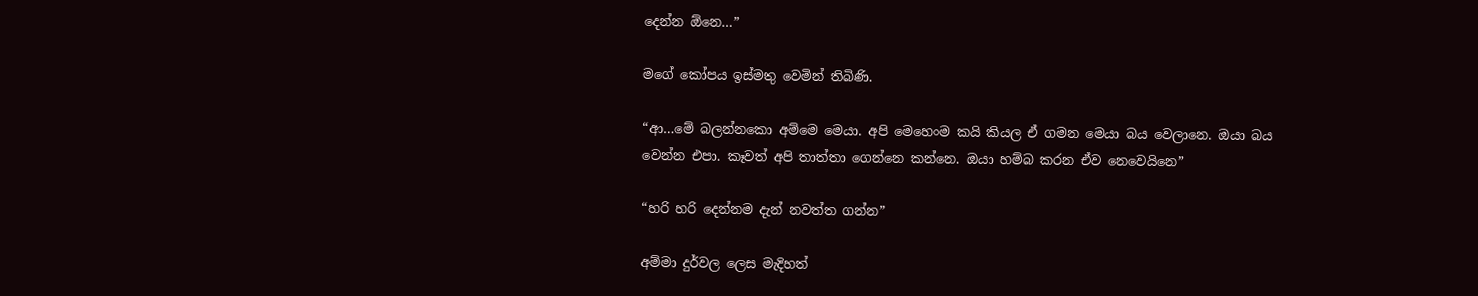දෙන්න ඕනෙ…”

මගේ කෝපය ඉස්මතු වෙමින් තිබිණි.

“ආ…මේ බලන්නකො අම්මෙ මෙයා. අපි මෙහෙංම කයි කියල ඒ ගමන මෙයා බය වෙලානෙ. ඔයා බය වෙන්න එපා. කෑවත් අපි තාත්තා ගෙන්නෙ කන්නෙ. ඔයා හම්බ කරන ඒව නෙවෙයිනෙ”

“හරි හරි දෙන්නම දැන් නවත්ත ගන්න”

අම්මා දුර්වල ලෙස මැදිහත්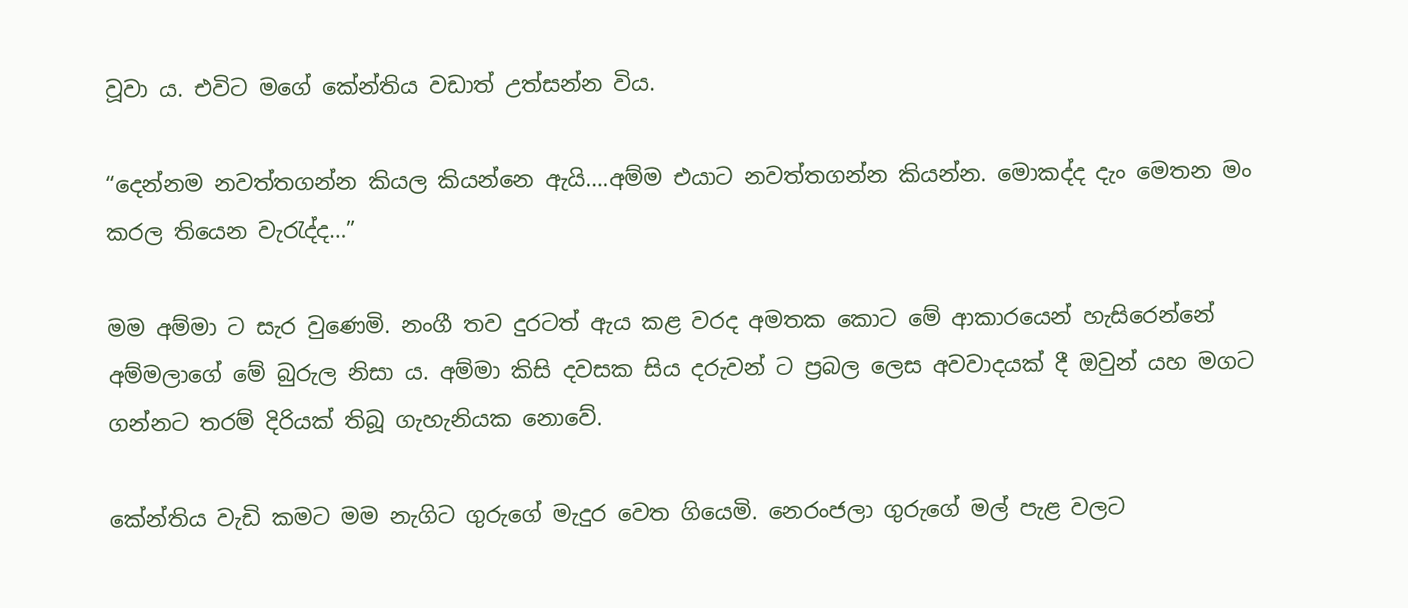වූවා ය. එවිට මගේ කේන්තිය වඩාත් උත්සන්න විය.

“දෙන්නම නවත්තගන්න කියල කියන්නෙ ඇයි….අම්ම එයාට නවත්තගන්න කියන්න. මොකද්ද දැං මෙතන මං කරල තියෙන වැරැද්ද…”

මම අම්මා ට සැර වුණෙමි. නංගී තව දුරටත් ඇය කළ වරද අමතක කොට මේ ආකාරයෙන් හැසිරෙන්නේ අම්මලාගේ මේ බුරුල නිසා ය. අම්මා කිසි දවසක සිය දරුවන් ට ප්‍රබල ලෙස අවවාදයක් දී ඔවුන් යහ මගට ගන්නට තරම් දිරියක් තිබූ ගැහැනියක නොවේ.

කේන්තිය වැඩි කමට මම නැගිට ගුරුගේ මැදුර වෙත ගියෙමි. නෙරංජලා ගුරුගේ මල් පැළ වලට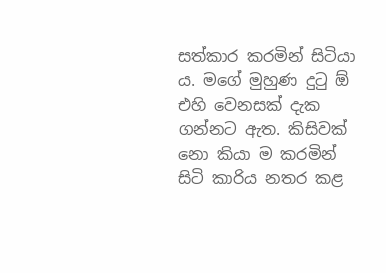සත්කාර කරමින් සිටියා ය. මගේ මුහුණ දුටු ඕ එහි වෙනසක් දැක ගන්නට ඇත. කිසිවක් නො කියා ම කරමින් සිටි කාරිය නතර කළ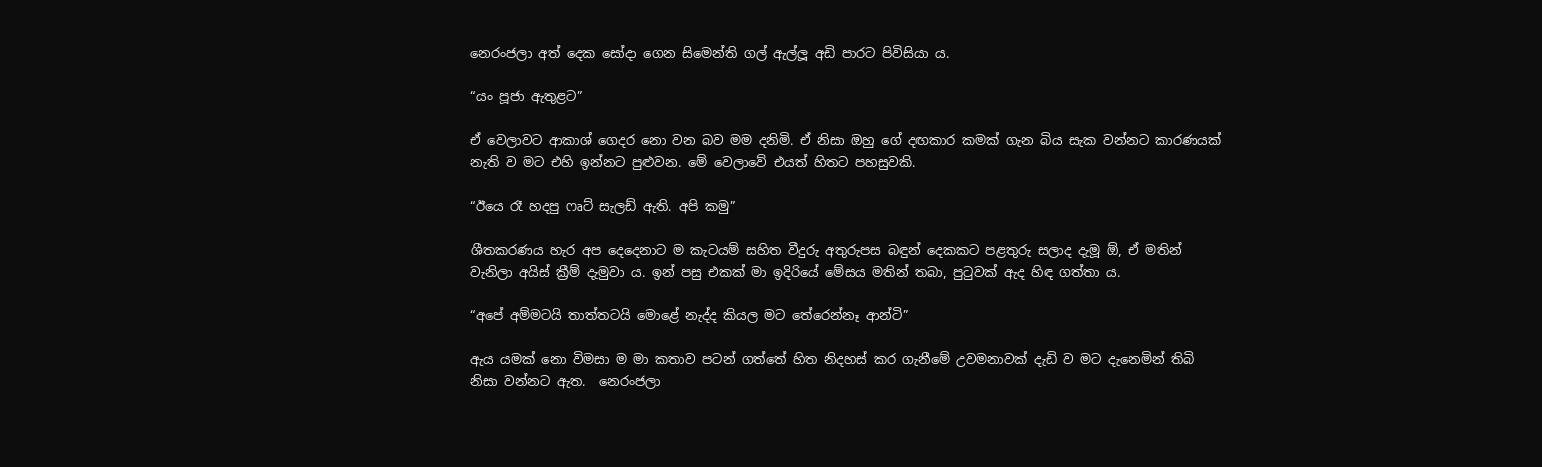නෙරංජලා අත් දෙක සෝදා ගෙන සිමෙන්ති ගල් ඇල්ලූ අඩි පාරට පිවිසියා ය.

“යං පූජා ඇතුළට”

ඒ වෙලාවට ආකාශ් ගෙදර නො වන බව මම දනිමි. ඒ නිසා ඔහු ගේ දඟකාර කමක් ගැන බිය සැක වන්නට කාරණයක් නැති ව මට එහි ඉන්නට පුළුවන. මේ වෙලාවේ එයත් හිතට පහසුවකි.

“ඊයෙ රෑ හදපු ෆෘට් සැලඩ් ඇති. අපි කමු”

ශීතකරණය හැර අප දෙදෙනාට ම කැටයම් සහිත වීදුරු අතුරුපස බඳුන් දෙකකට පළතුරු සලාද දැමූ ඕ, ඒ මතින් වැනිලා අයිස් ක්‍රීම් දැමුවා ය. ඉන් පසු එකක් මා ඉදිරියේ මේසය මතින් තබා, පුටුවක් ඇද හිඳ ගත්තා ය.

“අපේ අම්මටයි තාත්තටයි මොළේ නැද්ද කියල මට තේරෙන්නෑ ආන්ටි”

ඇය යමක් නො විමසා ම මා කතාව පටන් ගත්තේ හිත නිදහස් කර ගැනීමේ උවමනාවක් දැඩි ව මට දැනෙමින් තිබි නිසා වන්නට ඇත.  නෙරංජලා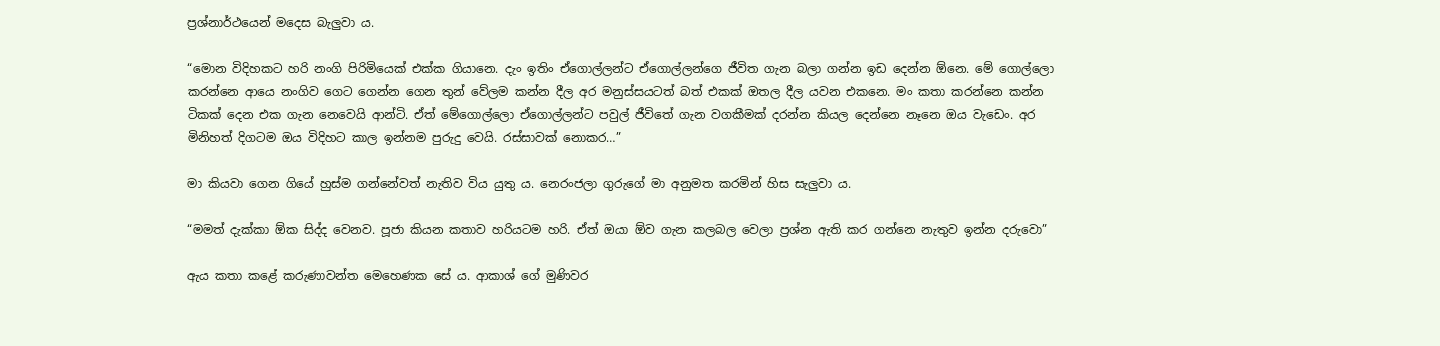ප්‍රශ්නාර්ථයෙන් මදෙස බැලුවා ය.

“මොන විදිහකට හරි නංගි පිරිමියෙක් එක්ක ගියානෙ. දැං ඉතිං ඒගොල්ලන්ට ඒගොල්ලන්ගෙ ජීවිත ගැන බලා ගන්න ඉඩ දෙන්න ඕනෙ. මේ ගොල්ලො කරන්නෙ ආයෙ නංගිව ගෙට ගෙන්න ගෙන තුන් වේලම කන්න දීල අර මනුස්සයටත් බත් එකක් ඔතල දීල යවන එකනෙ. මං කතා කරන්නෙ කන්න ටිකක් දෙන එක ගැන නෙවෙයි ආන්ටි. ඒත් මේගොල්ලො ඒගොල්ලන්ට පවුල් ජීවිතේ ගැන වගකීමක් දරන්න කියල දෙන්නෙ නෑනෙ ඔය වැඩෙං. අර මිනිහත් දිගටම ඔය විදිහට කාල ඉන්නම පුරුදු වෙයි. රස්සාවක් නොකර…”

මා කියවා ගෙන ගියේ හුස්ම ගන්නේවත් නැතිව විය යුතු ය. නෙරංජලා ගුරුගේ මා අනුමත කරමින් හිස සැලුවා ය.

“මමත් දැක්කා ඕක සිද්ද වෙනව. පූජා කියන කතාව හරියටම හරි. ඒත් ඔයා ඕව ගැන කලබල වෙලා ප්‍රශ්න ඇති කර ගන්නෙ නැතුව ඉන්න දරුවො”

ඇය කතා කළේ කරුණාවන්ත මෙහෙණක සේ ය. ආකාශ් ගේ මුණිවර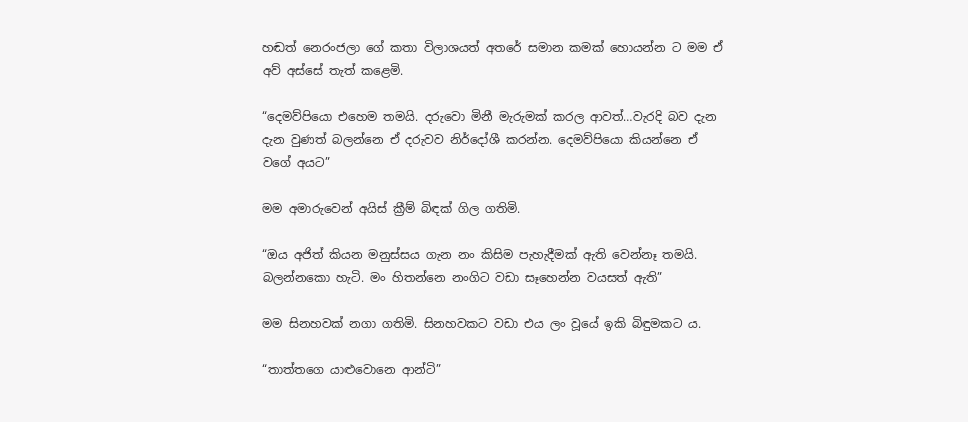හඬත් නෙරංජලා ගේ කතා විලාශයත් අතරේ සමාන කමක් හොයන්න ට මම ඒ අව් අස්සේ තැත් කළෙමි.

“දෙමව්පියො එහෙම තමයි. දරුවො මිනී මැරුමක් කරල ආවත්…වැරදි බව දැන දැන වුණත් බලන්නෙ ඒ දරුවව නිර්දෝශී කරන්න. දෙමව්පියො කියන්නෙ ඒ වගේ අයට”

මම අමාරුවෙන් අයිස් ක්‍රීම් බිඳක් ගිල ගතිමි.

“ඔය අජිත් කියන මනුස්සය ගැන නං කිසිම පැහැදීමක් ඇති වෙන්නෑ තමයි. බලන්නකො හැටි. මං හිතන්නෙ නංගිට වඩා සෑහෙන්න වයසත් ඇති”

මම සිනහවක් නගා ගතිමි. සිනහවකට වඩා එය ලං වූයේ ඉකි බිඳුමකට ය.

“තාත්තගෙ යාළුවොනෙ ආන්ටි”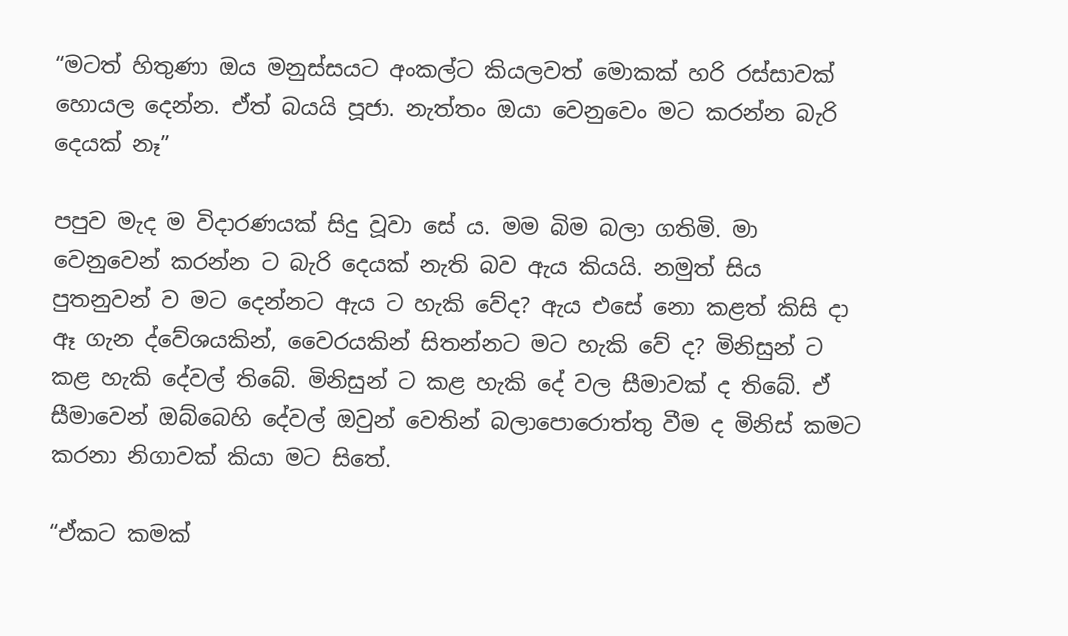“මටත් හිතුණා ඔය මනුස්සයට අංකල්ට කියලවත් මොකක් හරි රස්සාවක් හොයල දෙන්න. ඒත් බයයි පූජා. නැත්තං ඔයා වෙනුවෙං මට කරන්න බැරි දෙයක් නෑ”

පපුව මැද ම විදාරණයක් සිදු වූවා සේ ය. මම බිම බලා ගතිමි. මා වෙනුවෙන් කරන්න ට බැරි දෙයක් නැති බව ඇය කියයි. නමුත් සිය පුතනුවන් ව මට දෙන්නට ඇය ට හැකි වේද? ඇය එසේ නො කළත් කිසි දා ඈ ගැන ද්වේශයකින්, වෛරයකින් සිතන්නට මට හැකි වේ ද? මිනිසුන් ට කළ හැකි දේවල් තිබේ. මිනිසුන් ට කළ හැකි දේ වල සීමාවක් ද තිබේ. ඒ සීමාවෙන් ඔබ්බෙහි දේවල් ඔවුන් වෙතින් බලාපොරොත්තු වීම ද මිනිස් කමට කරනා නිගාවක් කියා මට සිතේ.

“ඒකට කමක්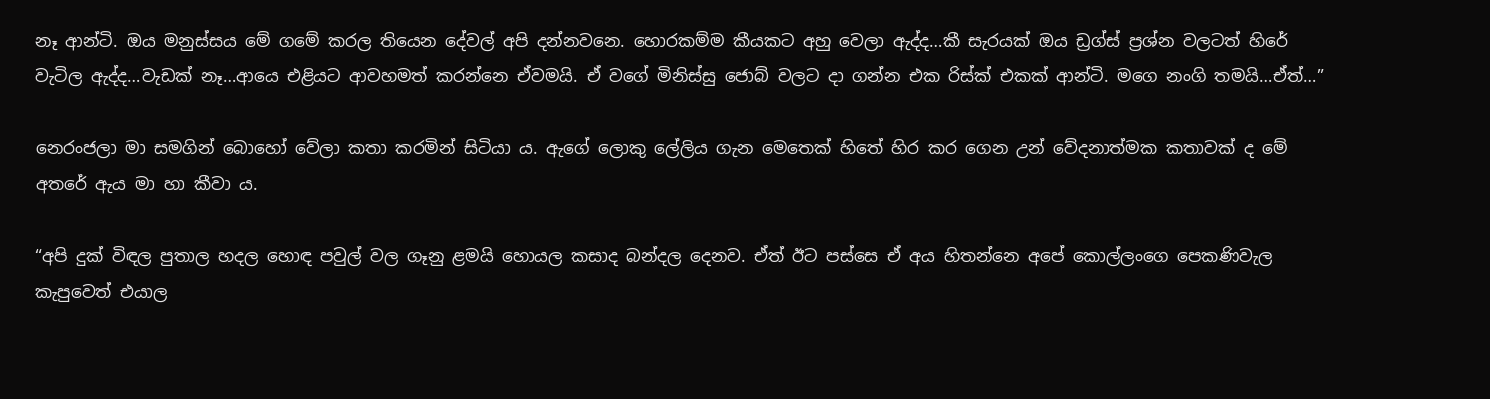නෑ ආන්ටි. ඔය මනුස්සය මේ ගමේ කරල තියෙන දේවල් අපි දන්නවනෙ. හොරකම්ම කීයකට අහු වෙලා ඇද්ද…කී සැරයක් ඔය ඩ්‍රග්ස් ප්‍රශ්න වලටත් හිරේ වැටිල ඇද්ද…වැඩක් නෑ…ආයෙ එළියට ආවහමත් කරන්නෙ ඒවමයි. ඒ වගේ මිනිස්සු ජොබ් වලට දා ගන්න එක රිස්ක් එකක් ආන්ටි. මගෙ නංගි තමයි…ඒත්…”

නෙරංජලා මා සමගින් බොහෝ වේලා කතා කරමින් සිටියා ය. ඇගේ ලොකු ලේලිය ගැන මෙතෙක් හිතේ හිර කර ගෙන උන් වේදනාත්මක කතාවක් ද මේ අතරේ ඇය මා හා කීවා ය.

“අපි දුක් විඳල පුතාල හදල හොඳ පවුල් වල ගෑනු ළමයි හොයල කසාද බන්දල දෙනව. ඒත් ඊට පස්සෙ ඒ අය හිතන්නෙ අපේ කොල්ලංගෙ පෙකණිවැල කැපුවෙත් එයාල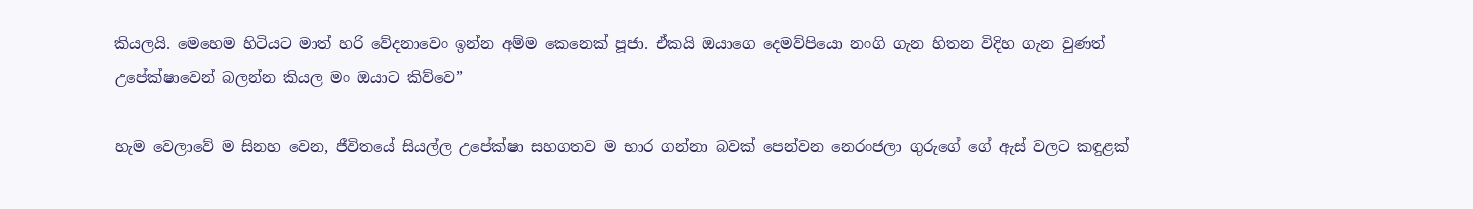කියලයි. මෙහෙම හිටියට මාත් හරි වේදනාවෙං ඉන්න අම්ම කෙනෙක් පූජා. ඒකයි ඔයාගෙ දෙමව්පියො නංගි ගැන හිතන විදිහ ගැන වුණත් උපේක්ෂාවෙන් බලන්න කියල මං ඔයාට කිව්වෙ”

හැම වෙලාවේ ම සිනහ වෙන, ජීවිතයේ සියල්ල උපේක්ෂා සහගතව ම භාර ගන්නා බවක් පෙන්වන නෙරංජලා ගුරුගේ ගේ ඇස් වලට කඳුළක්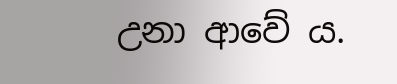උනා ආවේ ය.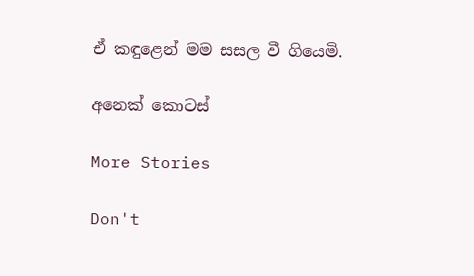ඒ කඳුළෙන් මම සසල වී ගියෙමි.

අනෙක් කොටස්

More Stories

Don't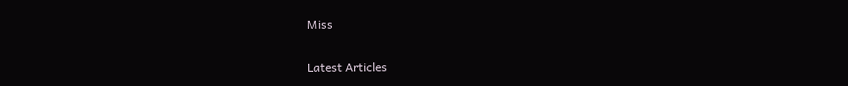Miss


Latest Articles